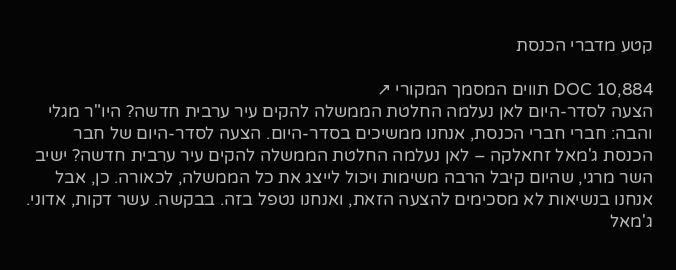קטע מדברי הכנסת

DOC 10,884 תווים המסמך המקורי ↗
הצעה לסדר-היום לאן נעלמה החלטת הממשלה להקים עיר ערבית חדשה? היו"ר מגלי והבה: חברי חברי הכנסת, אנחנו ממשיכים בסדר-היום. הצעה לסדר-היום של חבר הכנסת ג'מאל זחאלקה – לאן נעלמה החלטת הממשלה להקים עיר ערבית חדשה? ישיב השר מרגי, שהיום קיבל הרבה משימות ויכול לייצג את כל הממשלה, לכאורה. כן, אבל אנחנו בנשיאות לא מסכימים להצעה הזאת, ואנחנו נטפל בזה. בבקשה. עשר דקות, אדוני. ג'מאל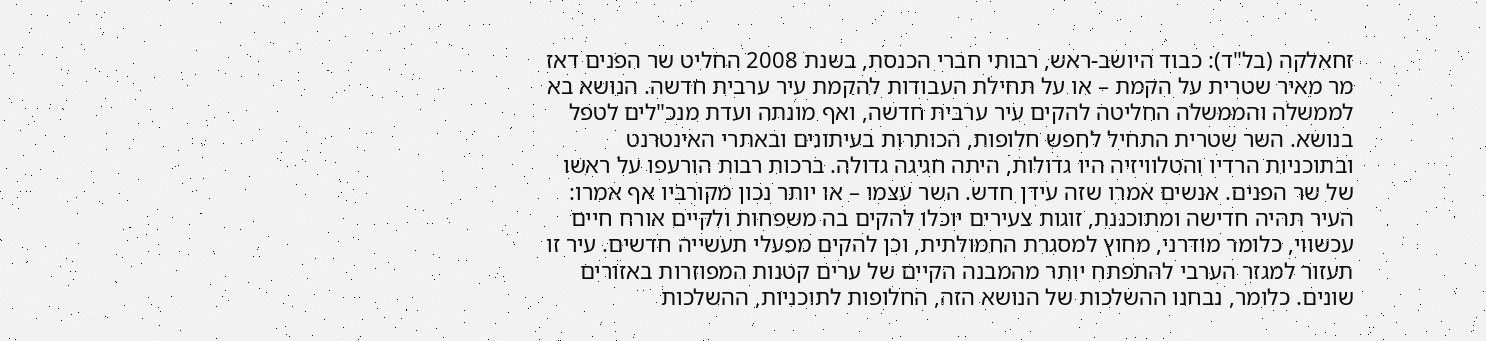זחאלקה (בל"ד): כבוד היושב-ראש, רבותי חברי הכנסת, בשנת 2008 החליט שר הפנים דאז מר מאיר שטרית על הקמת – או על תחילת העבודות להקמת עיר ערבית חדשה. הנושא בא לממשלה והממשלה החליטה להקים עיר ערבית חדשה, ואף מונתה ועדת מנכ"לים לטפל בנושא. השר שטרית התחיל לחפש חלופות, הכותרות בעיתונים ובאתרי האינטרנט ובתוכניות הרדיו והטלוויזיה היו גדולות, היתה חגיגה גדולה. ברכות רבות הורעפו על ראשו של שר הפנים. אנשים אמרו שזה עידן חדש. השר עצמו – או יותר נכון מקורביו אף אמרו: העיר תהיה חדישה ומתוכננת, זוגות צעירים יוכלו להקים בה משפחות ולקיים אורח חיים עכשווי, כלומר מודרני, מחוץ למסגרת החמולתית, וכן להקים מפעלי תעשייה חדשים. עיר זו תעזור למגזר הערבי להתפתח יותר מהמבנה הקיים של ערים קטנות המפוזרות באזורים שונים. כלומר, נבחנו ההשלכות של הנושא הזה, החלופות לתוכניות, ההשלכות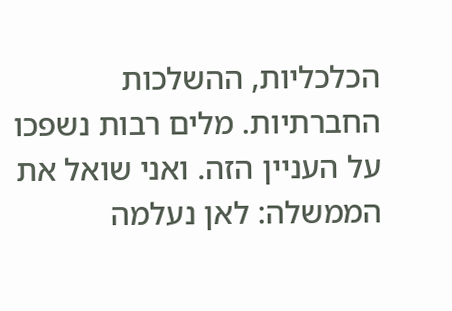הכלכליות, ההשלכות החברתיות. מלים רבות נשפכו על העניין הזה. ואני שואל את הממשלה: לאן נעלמה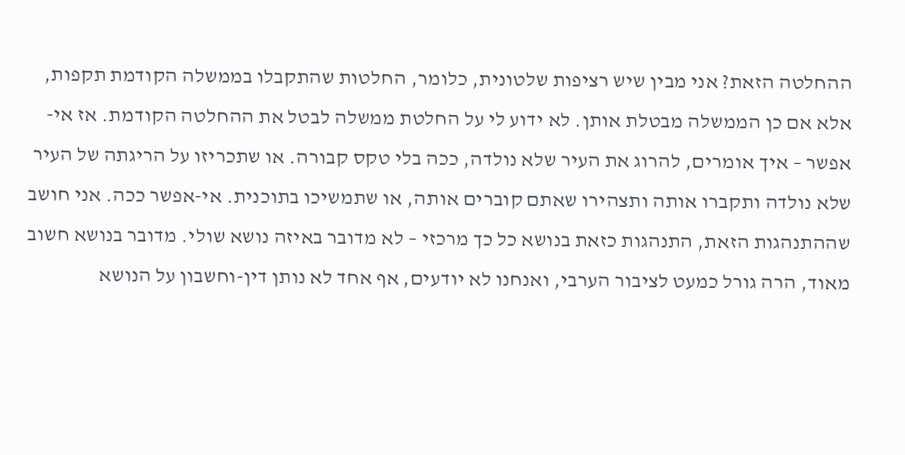ההחלטה הזאת? אני מבין שיש רציפות שלטונית, כלומר, החלטות שהתקבלו בממשלה הקודמת תקפות, אלא אם כן הממשלה מבטלת אותן. לא ידוע לי על החלטת ממשלה לבטל את ההחלטה הקודמת. אז אי-אפשר – איך אומרים, להרוג את העיר שלא נולדה, ככה בלי טקס קבורה. או שתכריזו על הריגתה של העיר שלא נולדה ותקברו אותה ותצהירו שאתם קוברים אותה, או שתמשיכו בתוכנית. אי-אפשר ככה. אני חושב שההתנהגות הזאת, התנהגות כזאת בנושא כל כך מרכזי – לא מדובר באיזה נושא שולי. מדובר בנושא חשוב מאוד, הרה גורל כמעט לציבור הערבי, ואנחנו לא יודעים, אף אחד לא נותן דין-וחשבון על הנושא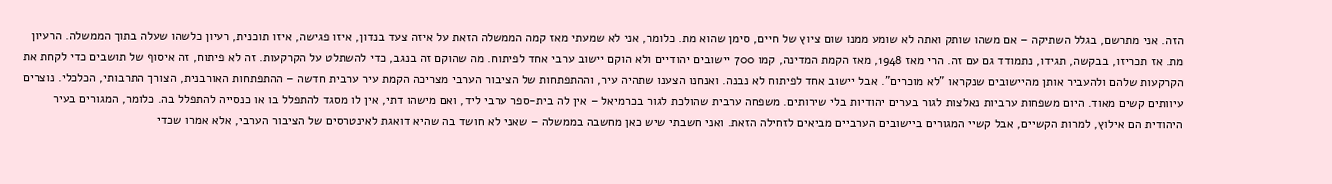הזה. אני מתרשם, בגלל השתיקה – אם משהו שותק ואתה לא שומע ממנו שום ציוץ של חיים, סימן שהוא מת. כלומר, אני לא שמעתי מאז קמה הממשלה הזאת על איזה צעד בנדון, איזו פגישה, איזו תוכנית, רעיון כלשהו שעלה בתוך הממשלה. הרעיון מת. אז תכריזו, בבקשה, תגידו, נתמודד גם עם זה. הרי מאז 1948, מאז הקמת המדינה, קמו 700 יישובים יהודיים ולא הוקם יישוב ערבי אחד לפיתוח. מה שהוקם זה בנגב, כדי להשתלט על הקרקעות. זה לא פיתוח, זה איסוף של תושבים כדי לקחת את הקרקעות שלהם ולהעביר אותן מהיישובים שנקראו "לא מוכרים". אבל יישוב אחד לפיתוח לא נבנה. ואנחנו הצענו שתהיה עיר, וההתפתחות של הציבור הערבי מצריכה הקמת עיר ערבית חדשה – ההתפתחות האורבנית, הצורך התרבותי, הכלכלי. נוצרים עיוותים קשים מאוד. היום משפחות ערביות נאלצות לגור בערים יהודיות בלי שירותים. משפחה ערבית שהולכת לגור בכרמיאל – אין לה בית-ספר ערבי ליד, ואם מישהו דתי, אין לו מסגד להתפלל בו או כנסייה להתפלל בה. כלומר, המגורים בעיר היהודית הם אילוץ, למרות הקשיים, אבל קשיי המגורים ביישובים הערביים מביאים לזחילה הזאת. ואני חשבתי שיש כאן מחשבה בממשלה – שאני לא חושד בה שהיא דואגת לאינטרסים של הציבור הערבי, אלא אמרו שכדי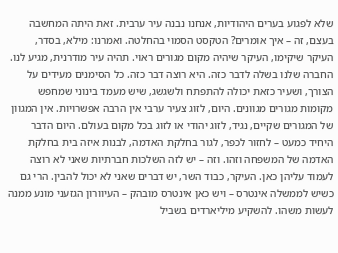שלא לפגוע בערים היהודיות, אנחנו נבנה עיר ערבית. זאת היתה המחשבה בעצם, זה – איך אומרים? הטקסט הסמוי בהחלטה. ואמרנו: מילא, בסדר, העיקר שיקימו, העיקר שיהיה מקום מגורים ראוי. תהיה עיר מודרנית, מגיע לנו. החברה שלנו בשלה לדבר כזה. היא רוצה דבר כזה. כל הסימנים מעידים על הצורך, ושעיר כזאת יכולה להתפתח ולשגשג, שיש מעמד בינוני שמחפש מקומות מגורים מגוונים. היום, לזוג צעיר ערבי אין הרבה אפשרויות. אין המגוון של המגורים שקיים, נגיד, לזוג יהודי או לזוג בכל מקום בעולם. היום הדבר היחיד כמעט – לחזור לכפר, לגור בחלקת האדמה, לבנות איזה בית בחלקת האדמה של המשפחה וזהו. וזה – יש לזה השלכות חברתיות שאני לא רוצה לעמוד עליהן כאן. העיקר, כבוד השר, יש דברים שאני לא יכול להבין. הרי גם כשיש לממשלה אינטרס – ויש כאן אינטרס מובהק – העיוורון הגזעני מונע ממנה לעשות משהו. להשקיע מיליארדים בשביל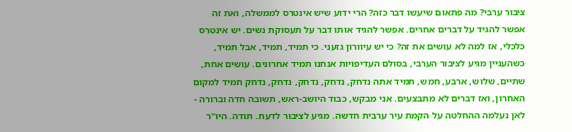ציבור ערבי? מה פתאום שיעשו דבר כזה? הרי ידוע שיש אינטרס לממשלה, ואת זה אפשר להגיד על דברים אחרים. אפשר להגיד אותו דבר על תעסוקת נשים. יש אינטרס כלכלי, אז למה לא עושים את זה? כי יש עיוורון גזעני. כי תמיד, תמיד, אבל תמיד, כשהעניין מגיע לציבור הערבי, בסולם העדיפויות אנחנו תמיד אחרונים. עושים אחת, שתיים, שלוש, ארבע, חמש, תמיד אתה נדחק, נדחק, נדחק, נדחק, נדחק תמיד למקום האחרון, ואז דברים לא מתבצעים. אני מבקש, כבוד היושב-ראש, תשובה חדה וברורה - לאן נעלמה ההחלטה על הקמת עיר ערבית חדשה. מגיע לציבור לדעת. תודה. היו"ר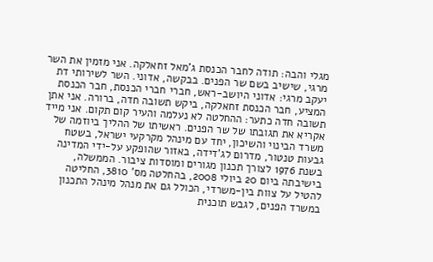מגלי והבה: תודה לחבר הכנסת ג'מאל זחאלקה. אני מזמין את השר מרגי, שישיב בשם שר הפנים. בבקשה, אדוני. השר לשירותי דת יעקב מרגי: אדוני היושב-ראש, חברי חברי הכנסת, חבר הכנסת המציע, חבר הכנסת זחאלקה, ביקש תשובה חדה, ברורה. אני אתן תשובה חדה כתער: ההחלטה לא נעלמה והעיר קום תקום. אני מייד אקריא את תגובתו של שר הפנים. ראשיתו של ההליך ביוזמה של משרד הבינוי והשיכון, יחד עם מינהל מקרקעי ישראל, בשטח גבעות טנטור, מדרום לג'דידה, באזור שהופקע על-ידי המדינה בשנת 1976 לצורך תכנון מגורים ומוסדות ציבור. הממשלה, בישיבתה ביום 20 ביולי 2008, בהחלטה מס' 3810, החליטה להטיל על צוות בין-משרדי, הכולל גם את מנהל מינהל התכנון במשרד הפנים, לגבש תוכנית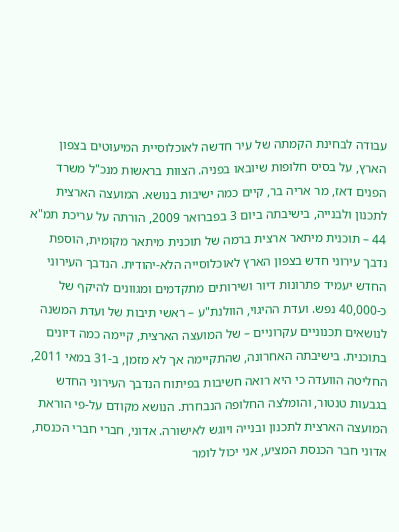עבודה לבחינת הקמתה של עיר חדשה לאוכלוסיית המיעוטים בצפון הארץ, על בסיס חלופות שיובאו בפניה. הצוות בראשות מנכ"ל משרד הפנים דאז, מר אריה בר, קיים כמה ישיבות בנושא. המועצה הארצית לתכנון ולבנייה, בישיבתה ביום 3 בפברואר 2009, הורתה על עריכת תמ"א 44 – תוכנית מיתאר ארצית ברמה של תוכנית מיתאר מקומית, הוספת נדבך עירוני חדש בצפון הארץ לאוכלוסייה הלא-יהודית. הנדבך העירוני החדש יעמיד פתרונות דיור ושירותים מתקדמים ומגוונים להיקף של כ-40,000 נפש. ועדת ההיגוי, הוולנת"ע – ראשי תיבות של ועדת המשנה לנושאים תכנוניים עקרוניים – של המועצה הארצית, קיימה כמה דיונים בתוכנית. בישיבתה האחרונה, שהתקיימה אך לא מזמן, ב-31 במאי 2011, החליטה הוועדה כי היא רואה חשיבות בפיתוח הנדבך העירוני החדש בגבעות טנטור, והומלצה החלופה הנבחרת. הנושא מקודם על-פי הוראת המועצה הארצית לתכנון ובנייה ויוגש לאישורה. אדוני, חברי חברי הכנסת, אדוני חבר הכנסת המציע, אני יכול לומר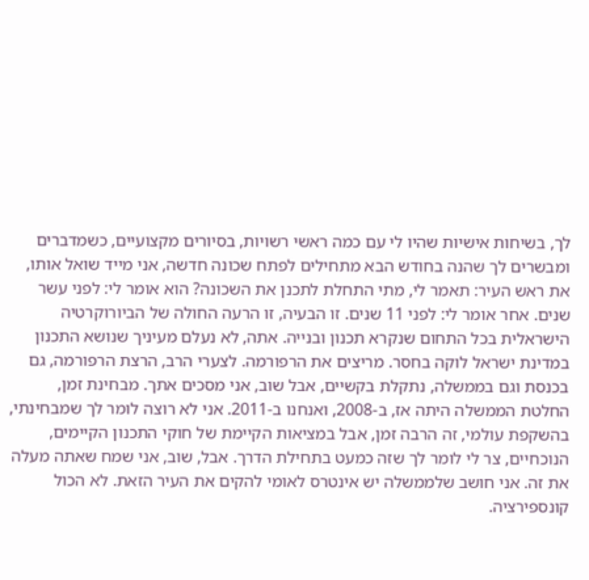לך, בשיחות אישיות שהיו לי עם כמה ראשי רשויות, בסיורים מקצועיים, כשמדברים ומבשרים לך שהנה בחודש הבא מתחילים לפתח שכונה חדשה, אני מייד שואל אותו, את ראש העיר: תאמר לי, מתי התחלת לתכנן את השכונה? הוא אומר לי: לפני עשר שנים. אחר אומר לי: לפני 11 שנים. זו הבעיה, זו הרעה החולה של הביורוקרטיה הישראלית בכל התחום שנקרא תכנון ובנייה. אתה, לא נעלם מעיניך שנושא התכנון במדינת ישראל לוקה בחסר. מריצים את הרפורמה. לצערי הרב, הרצת הרפורמה, גם בכנסת וגם בממשלה, נתקלת בקשיים, אבל שוב, אני מסכים אתך. מבחינת זמן, החלטת הממשלה היתה אז, ב-2008, ואנחנו ב-2011. אני לא רוצה לומר לך שמבחינתי, בהשקפת עולמי, זה הרבה זמן, אבל במציאות הקיימת של חוקי התכנון הקיימים, הנוכחיים, צר לי לומר לך שזה כמעט בתחילת הדרך. אבל, שוב, אני שמח שאתה מעלה את זה. אני חושב שלממשלה יש אינטרס לאומי להקים את העיר הזאת. לא הכול קונספירציה.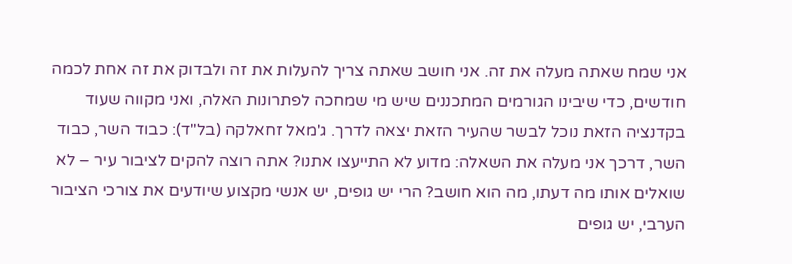אני שמח שאתה מעלה את זה. אני חושב שאתה צריך להעלות את זה ולבדוק את זה אחת לכמה חודשים, כדי שיבינו הגורמים המתכננים שיש מי שמחכה לפתרונות האלה, ואני מקווה שעוד בקדנציה הזאת נוכל לבשר שהעיר הזאת יצאה לדרך. ג'מאל זחאלקה (בל"ד): כבוד השר, כבוד השר, דרכך אני מעלה את השאלה: מדוע לא התייעצו אתנו? אתה רוצה להקים לציבור עיר – לא שואלים אותו מה דעתו, מה הוא חושב? הרי יש גופים, יש אנשי מקצוע שיודעים את צורכי הציבור הערבי, יש גופים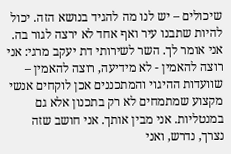שיכולים – יש לנו מה להגיד בנושא הזה. יכול להיות שתבנו עיר ואף אחד לא ירצה לגור בה. אני אומר לך. השר לשירותי דת יעקב מרגי: אני רוצה להאמין - לא מידיעה, רוצה להאמין – שוועדות ההיגוי והמתכננים אכן לוקחים אנשי מקצוע שמתמחים לא רק בתכנון אלא גם במנטליות. אני מבין אותך. אני חושב שזה נצרך, נדרש, ואני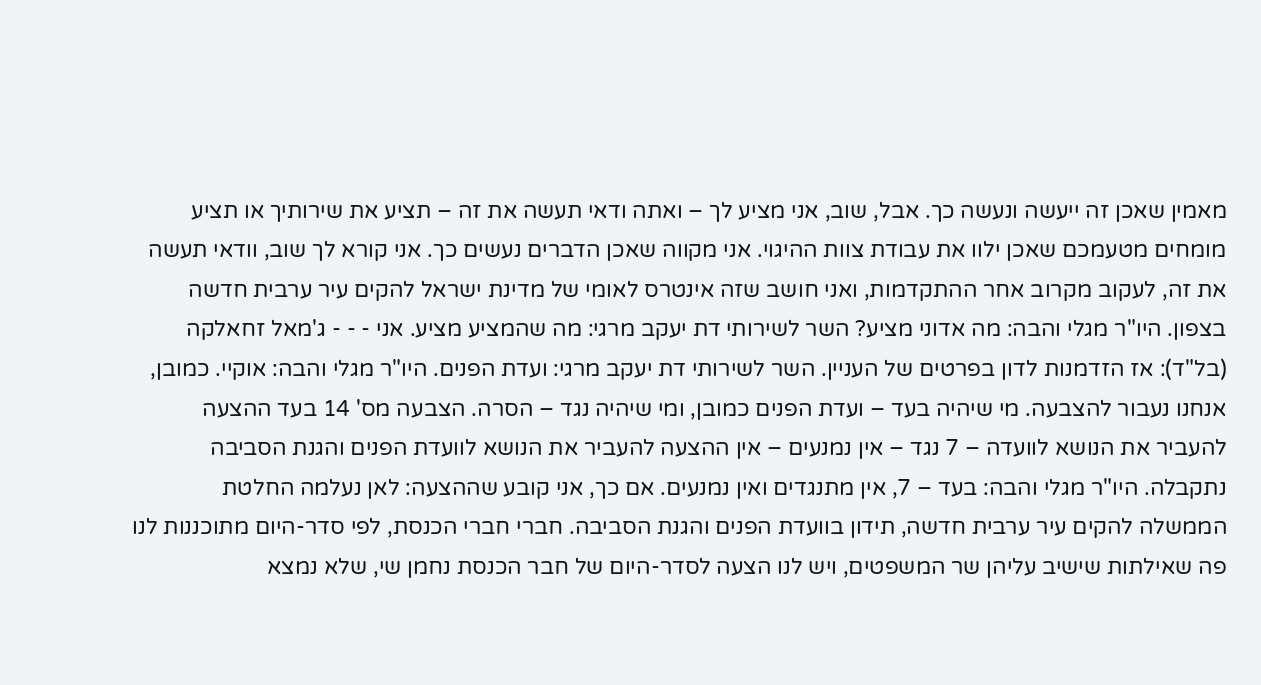מאמין שאכן זה ייעשה ונעשה כך. אבל, שוב, אני מציע לך – ואתה ודאי תעשה את זה – תציע את שירותיך או תציע מומחים מטעמכם שאכן ילוו את עבודת צוות ההיגוי. אני מקווה שאכן הדברים נעשים כך. אני קורא לך שוב, וודאי תעשה את זה, לעקוב מקרוב אחר ההתקדמות, ואני חושב שזה אינטרס לאומי של מדינת ישראל להקים עיר ערבית חדשה בצפון. היו"ר מגלי והבה: מה אדוני מציע? השר לשירותי דת יעקב מרגי: מה שהמציע מציע. אני - - - ג'מאל זחאלקה (בל"ד): אז הזדמנות לדון בפרטים של העניין. השר לשירותי דת יעקב מרגי: ועדת הפנים. היו"ר מגלי והבה: אוקיי. כמובן, אנחנו נעבור להצבעה. מי שיהיה בעד – ועדת הפנים כמובן, ומי שיהיה נגד – הסרה. הצבעה מס' 14 בעד ההצעה להעביר את הנושא לוועדה – 7 נגד – אין נמנעים – אין ההצעה להעביר את הנושא לוועדת הפנים והגנת הסביבה נתקבלה. היו"ר מגלי והבה: בעד – 7, אין מתנגדים ואין נמנעים. אם כך, אני קובע שההצעה: לאן נעלמה החלטת הממשלה להקים עיר ערבית חדשה, תידון בוועדת הפנים והגנת הסביבה. חברי חברי הכנסת, לפי סדר-היום מתוכננות לנו פה שאילתות שישיב עליהן שר המשפטים, ויש לנו הצעה לסדר-היום של חבר הכנסת נחמן שי, שלא נמצא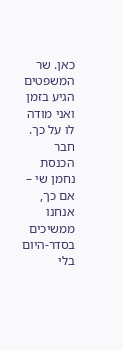כאן. שר המשפטים הגיע בזמן ואני מודה לו על כך. חבר הכנסת נחמן שי – אם כך, אנחנו ממשיכים בסדר-היום בלי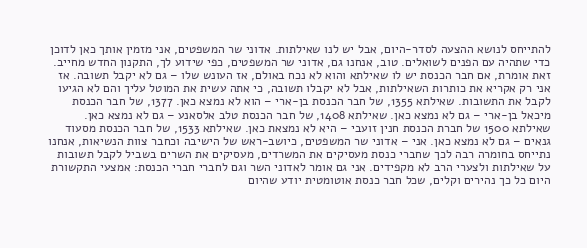להתייחס לנושא ההצעה לסדר-היום, אבל יש לנו שאילתות. אדוני שר המשפטים, אני מזמין אותך כאן לדוכן כדי שתהיה עם הפנים לשואלים. טוב, אנחנו גם, אדוני שר המשפטים, כפי שידוע לך, התקנון החדש מחייב. זאת אומרת, אם חבר הכנסת יש לו שאילתא והוא לא נכח באולם, אז העונש שלו – גם לא יקבל תשובה. אז אני רק אקריא את כותרות השאילתות, אבל לא יקבלו תשובה, כי אתה עשית את המוטל עליך והם לא הגיעו לקבל את התשובות. שאילתא 1355, של חבר הכנסת בן-ארי – הוא לא נמצא כאן. 1377, של חבר הכנסת מיכאל בן-ארי – גם לא נמצא כאן. שאילתא 1408, של חבר הכנסת טלב אלסאנע – גם לא נמצא כאן. שאילתא 1500 של חברת הכנסת חנין זועבי – היא לא נמצאת כאן. שאילתא 1533, של חבר הכנסת מסעוד גנאים – גם לא נמצא כאן. אני – אדוני שר המשפטים, כיושב-ראש של הישיבה וכחבר צוות הנשיאות, אנחנו נתייחס בחומרה רבה לכך שחברי כנסת מעסיקים את המשרדים, מעסיקים את השרים בשביל לקבל תשובות על שאילתות ולצערי הרב לא מקפידים. אני גם אומר לאדוני השר וגם לחברי חברי הכנסת: אמצעי התקשורת היום כל כך נהירים וקלים, שכל חבר כנסת אוטומטית יודע שהיום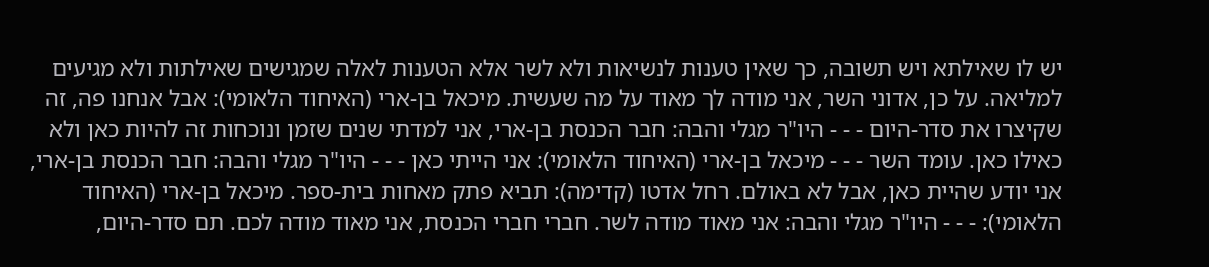יש לו שאילתא ויש תשובה, כך שאין טענות לנשיאות ולא לשר אלא הטענות לאלה שמגישים שאילתות ולא מגיעים למליאה. על כן, אדוני השר, אני מודה לך מאוד על מה שעשית. מיכאל בן-ארי (האיחוד הלאומי): אבל אנחנו פה, זה שקיצרו את סדר-היום - - - היו"ר מגלי והבה: חבר הכנסת בן-ארי, אני למדתי שנים שזמן ונוכחות זה להיות כאן ולא כאילו כאן. עומד השר - - - מיכאל בן-ארי (האיחוד הלאומי): אני הייתי כאן - - - היו"ר מגלי והבה: חבר הכנסת בן-ארי, אני יודע שהיית כאן, אבל לא באולם. רחל אדטו (קדימה): תביא פתק מאחות בית-ספר. מיכאל בן-ארי (האיחוד הלאומי): - - - היו"ר מגלי והבה: אני מאוד מודה לשר. חברי חברי הכנסת, אני מאוד מודה לכם. תם סדר-היום,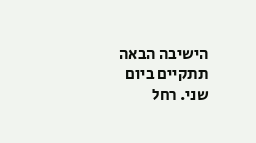הישיבה הבאה תתקיים ביום שני. רחל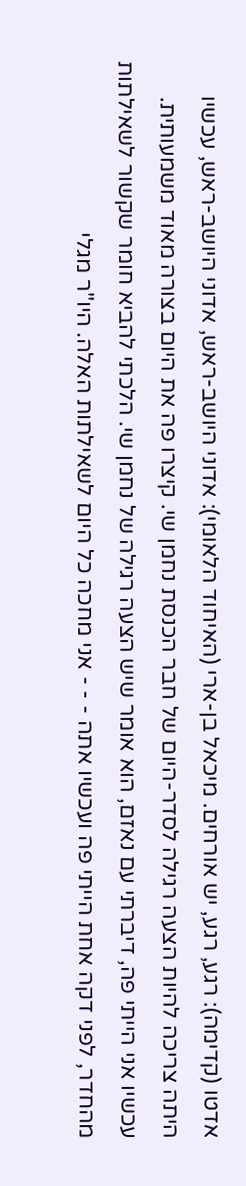אדטו (קדימה): רגע, רגע, יש אורחים. מיכאל בן-ארי (האיחוד הלאומי): אדוני היושב-ראש, אדוני היושב-ראש, עכשיו היתה צריכה להיות הצעה רגילה לסדר-היום של חבר הכנסת נחמן שי. קיצרו פה את היום בצורה מאוד משמעותית. עכשיו אני הייתי פה, דיברתי עם נאזם, הוא אומר שיש הצעה רגילה של נחמן שי. הלכתי להביא חומר שקשור לשאילתות מהחדר, לפני דקה אחת הייתי פה ועכשיו אתה - - - אני מחכה כל היום לשאילתות האלה. היו"ר מגלי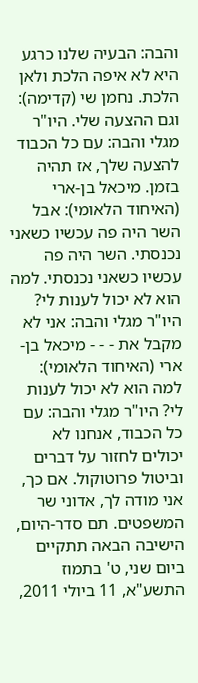והבה: הבעיה שלנו כרגע היא לא איפה הלכת ולאן הלכת. נחמן שי (קדימה): וגם ההצעה שלי. היו"ר מגלי והבה: עם כל הכבוד להצעה שלך, אז תהיה בזמן. מיכאל בן-ארי (האיחוד הלאומי): אבל השר היה פה עכשיו כשאני נכנסתי. השר היה פה עכשיו כשאני נכנסתי. למה הוא לא יכול לענות לי? היו"ר מגלי והבה: אני לא מקבל את - - - מיכאל בן-ארי (האיחוד הלאומי): למה הוא לא יכול לענות לי? היו"ר מגלי והבה: עם כל הכבוד, אנחנו לא יכולים לחזור על דברים וביטול פרוטוקול. אם כך, אני מודה לך, אדוני שר המשפטים. תם סדר-היום, הישיבה הבאה תתקיים ביום שני, ט' בתמוז התשע"א, 11 ביולי 2011,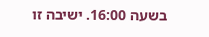בשעה 16:00. ישיבה זו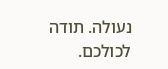נעולה. תודה לכולכם.